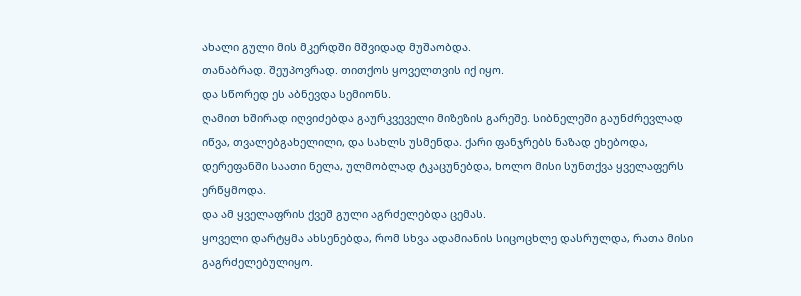ახალი გული მის მკერდში მშვიდად მუშაობდა.
თანაბრად. შეუპოვრად. თითქოს ყოველთვის იქ იყო.
და სწორედ ეს აბნევდა სემიონს.
ღამით ხშირად იღვიძებდა გაურკვეველი მიზეზის გარეშე. სიბნელეში გაუნძრევლად იწვა, თვალებგახელილი, და სახლს უსმენდა. ქარი ფანჯრებს ნაზად ეხებოდა, დერეფანში საათი ნელა, ულმობლად ტკაცუნებდა, ხოლო მისი სუნთქვა ყველაფერს ერწყმოდა.
და ამ ყველაფრის ქვეშ გული აგრძელებდა ცემას.
ყოველი დარტყმა ახსენებდა, რომ სხვა ადამიანის სიცოცხლე დასრულდა, რათა მისი გაგრძელებულიყო.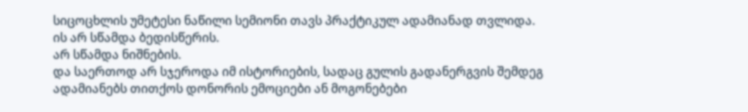სიცოცხლის უმეტესი ნაწილი სემიონი თავს პრაქტიკულ ადამიანად თვლიდა.
ის არ სწამდა ბედისწერის.
არ სწამდა ნიშნების.
და საერთოდ არ სჯეროდა იმ ისტორიების, სადაც გულის გადანერგვის შემდეგ ადამიანებს თითქოს დონორის ემოციები ან მოგონებები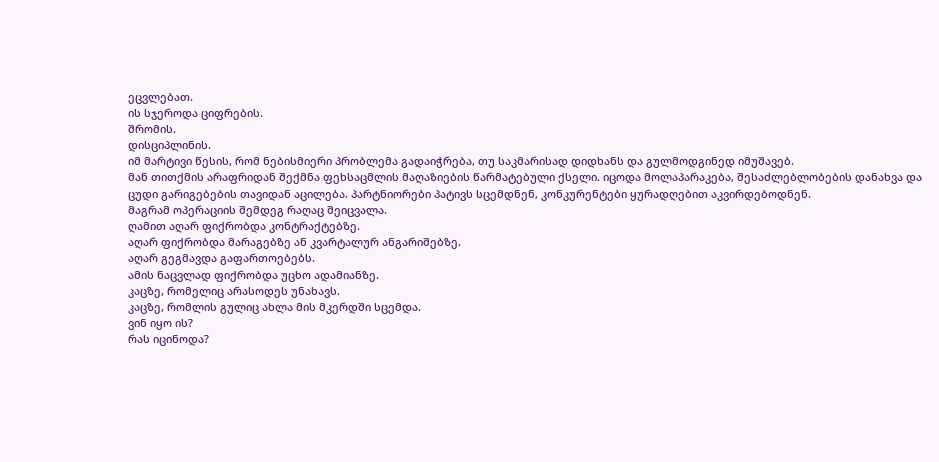ეცვლებათ.
ის სჯეროდა ციფრების.
შრომის.
დისციპლინის.
იმ მარტივი წესის, რომ ნებისმიერი პრობლემა გადაიჭრება, თუ საკმარისად დიდხანს და გულმოდგინედ იმუშავებ.
მან თითქმის არაფრიდან შექმნა ფეხსაცმლის მაღაზიების წარმატებული ქსელი. იცოდა მოლაპარაკება, შესაძლებლობების დანახვა და ცუდი გარიგებების თავიდან აცილება. პარტნიორები პატივს სცემდნენ, კონკურენტები ყურადღებით აკვირდებოდნენ.
მაგრამ ოპერაციის შემდეგ რაღაც შეიცვალა.
ღამით აღარ ფიქრობდა კონტრაქტებზე.
აღარ ფიქრობდა მარაგებზე ან კვარტალურ ანგარიშებზე.
აღარ გეგმავდა გაფართოებებს.
ამის ნაცვლად ფიქრობდა უცხო ადამიანზე.
კაცზე, რომელიც არასოდეს უნახავს.
კაცზე, რომლის გულიც ახლა მის მკერდში სცემდა.
ვინ იყო ის?
რას იცინოდა?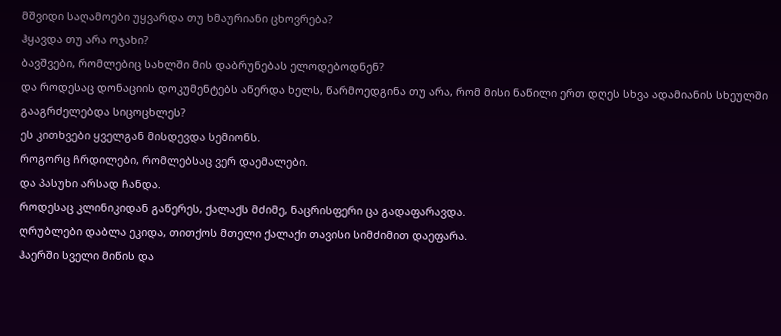მშვიდი საღამოები უყვარდა თუ ხმაურიანი ცხოვრება?
ჰყავდა თუ არა ოჯახი?
ბავშვები, რომლებიც სახლში მის დაბრუნებას ელოდებოდნენ?
და როდესაც დონაციის დოკუმენტებს აწერდა ხელს, წარმოედგინა თუ არა, რომ მისი ნაწილი ერთ დღეს სხვა ადამიანის სხეულში გააგრძელებდა სიცოცხლეს?
ეს კითხვები ყველგან მისდევდა სემიონს.
როგორც ჩრდილები, რომლებსაც ვერ დაემალები.
და პასუხი არსად ჩანდა.
როდესაც კლინიკიდან გაწერეს, ქალაქს მძიმე, ნაცრისფერი ცა გადაფარავდა.
ღრუბლები დაბლა ეკიდა, თითქოს მთელი ქალაქი თავისი სიმძიმით დაეფარა.
ჰაერში სველი მიწის და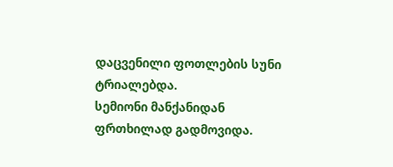დაცვენილი ფოთლების სუნი ტრიალებდა.
სემიონი მანქანიდან ფრთხილად გადმოვიდა.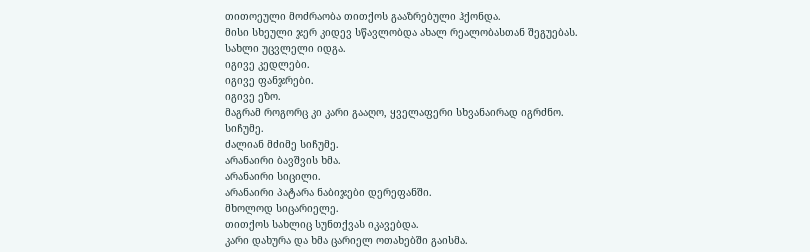თითოეული მოძრაობა თითქოს გააზრებული ჰქონდა.
მისი სხეული ჯერ კიდევ სწავლობდა ახალ რეალობასთან შეგუებას.
სახლი უცვლელი იდგა.
იგივე კედლები.
იგივე ფანჯრები.
იგივე ეზო.
მაგრამ როგორც კი კარი გააღო, ყველაფერი სხვანაირად იგრძნო.
სიჩუმე.
ძალიან მძიმე სიჩუმე.
არანაირი ბავშვის ხმა.
არანაირი სიცილი.
არანაირი პატარა ნაბიჯები დერეფანში.
მხოლოდ სიცარიელე.
თითქოს სახლიც სუნთქვას იკავებდა.
კარი დახურა და ხმა ცარიელ ოთახებში გაისმა.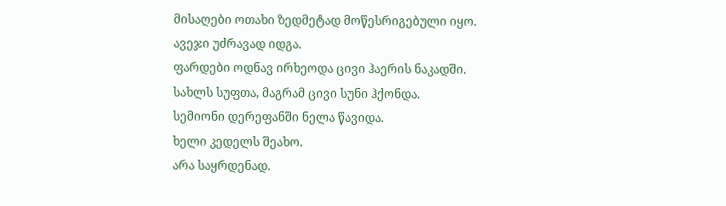მისაღები ოთახი ზედმეტად მოწესრიგებული იყო.
ავეჯი უძრავად იდგა.
ფარდები ოდნავ ირხეოდა ცივი ჰაერის ნაკადში.
სახლს სუფთა, მაგრამ ცივი სუნი ჰქონდა.
სემიონი დერეფანში ნელა წავიდა.
ხელი კედელს შეახო.
არა საყრდენად.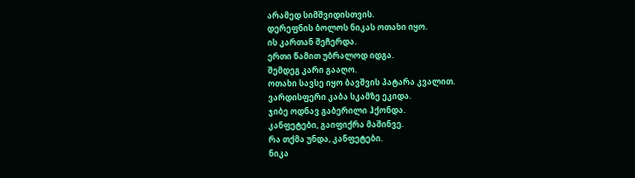არამედ სიმშვიდისთვის.
დერეფნის ბოლოს ნიკას ოთახი იყო.
ის კართან შეჩერდა.
ერთი წამით უბრალოდ იდგა.
შემდეგ კარი გააღო.
ოთახი სავსე იყო ბავშვის პატარა კვალით.
ვარდისფერი კაბა სკამზე ეკიდა.
ჯიბე ოდნავ გაბერილი ჰქონდა.
კანფეტები, გაიფიქრა მაშინვე.
რა თქმა უნდა, კანფეტები.
ნიკა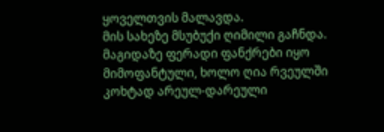ყოველთვის მალავდა.
მის სახეზე მსუბუქი ღიმილი გაჩნდა.
მაგიდაზე ფერადი ფანქრები იყო მიმოფანტული, ხოლო ღია რვეულში კოხტად არეულ-დარეული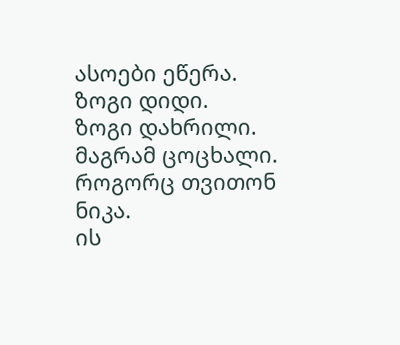ასოები ეწერა.
ზოგი დიდი.
ზოგი დახრილი.
მაგრამ ცოცხალი.
როგორც თვითონ ნიკა.
ის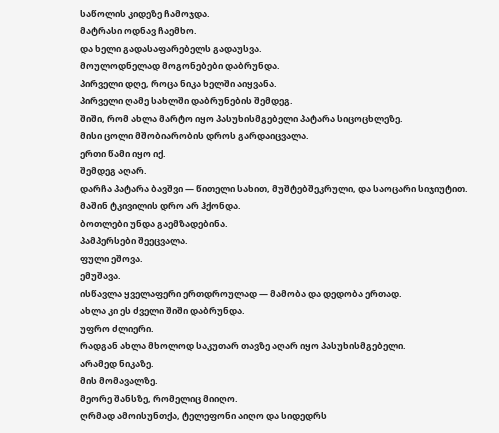საწოლის კიდეზე ჩამოჯდა.
მატრასი ოდნავ ჩაემხო.
და ხელი გადასაფარებელს გადაუსვა.
მოულოდნელად მოგონებები დაბრუნდა.
პირველი დღე, როცა ნიკა ხელში აიყვანა.
პირველი ღამე სახლში დაბრუნების შემდეგ.
შიში, რომ ახლა მარტო იყო პასუხისმგებელი პატარა სიცოცხლეზე.
მისი ცოლი მშობიარობის დროს გარდაიცვალა.
ერთი წამი იყო იქ.
შემდეგ აღარ.
დარჩა პატარა ბავშვი — წითელი სახით, მუშტებშეკრული, და საოცარი სიჯიუტით.
მაშინ ტკივილის დრო არ ჰქონდა.
ბოთლები უნდა გაემზადებინა.
პამპერსები შეეცვალა.
ფული ეშოვა.
ემუშავა.
ისწავლა ყველაფერი ერთდროულად — მამობა და დედობა ერთად.
ახლა კი ეს ძველი შიში დაბრუნდა.
უფრო ძლიერი.
რადგან ახლა მხოლოდ საკუთარ თავზე აღარ იყო პასუხისმგებელი.
არამედ ნიკაზე.
მის მომავალზე.
მეორე შანსზე, რომელიც მიიღო.
ღრმად ამოისუნთქა, ტელეფონი აიღო და სიდედრს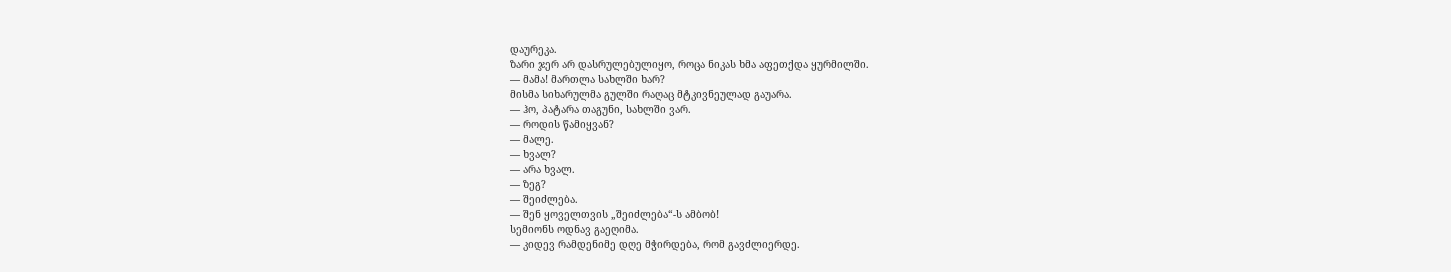დაურეკა.
ზარი ჯერ არ დასრულებულიყო, როცა ნიკას ხმა აფეთქდა ყურმილში.
— მამა! მართლა სახლში ხარ?
მისმა სიხარულმა გულში რაღაც მტკივნეულად გაუარა.
— ჰო, პატარა თაგუნი, სახლში ვარ.
— როდის წამიყვან?
— მალე.
— ხვალ?
— არა ხვალ.
— ზეგ?
— შეიძლება.
— შენ ყოველთვის „შეიძლება“-ს ამბობ!
სემიონს ოდნავ გაეღიმა.
— კიდევ რამდენიმე დღე მჭირდება, რომ გავძლიერდე.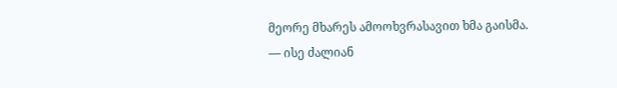მეორე მხარეს ამოოხვრასავით ხმა გაისმა.
— ისე ძალიან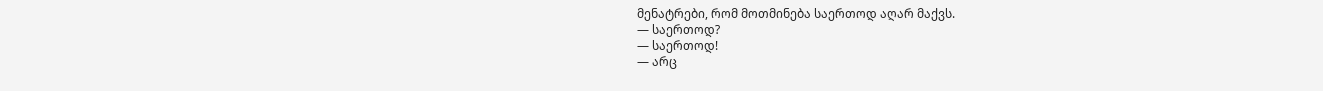მენატრები, რომ მოთმინება საერთოდ აღარ მაქვს.
— საერთოდ?
— საერთოდ!
— არც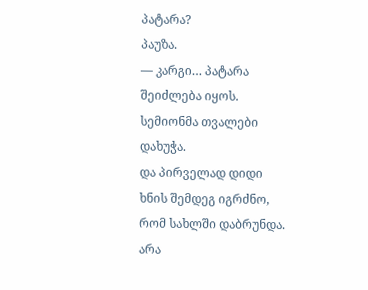პატარა?
პაუზა.
— კარგი… პატარა შეიძლება იყოს.
სემიონმა თვალები დახუჭა.
და პირველად დიდი ხნის შემდეგ იგრძნო, რომ სახლში დაბრუნდა.
არა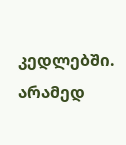კედლებში.
არამედ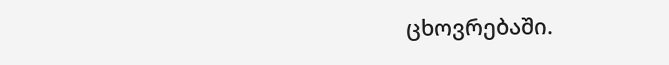ცხოვრებაში.